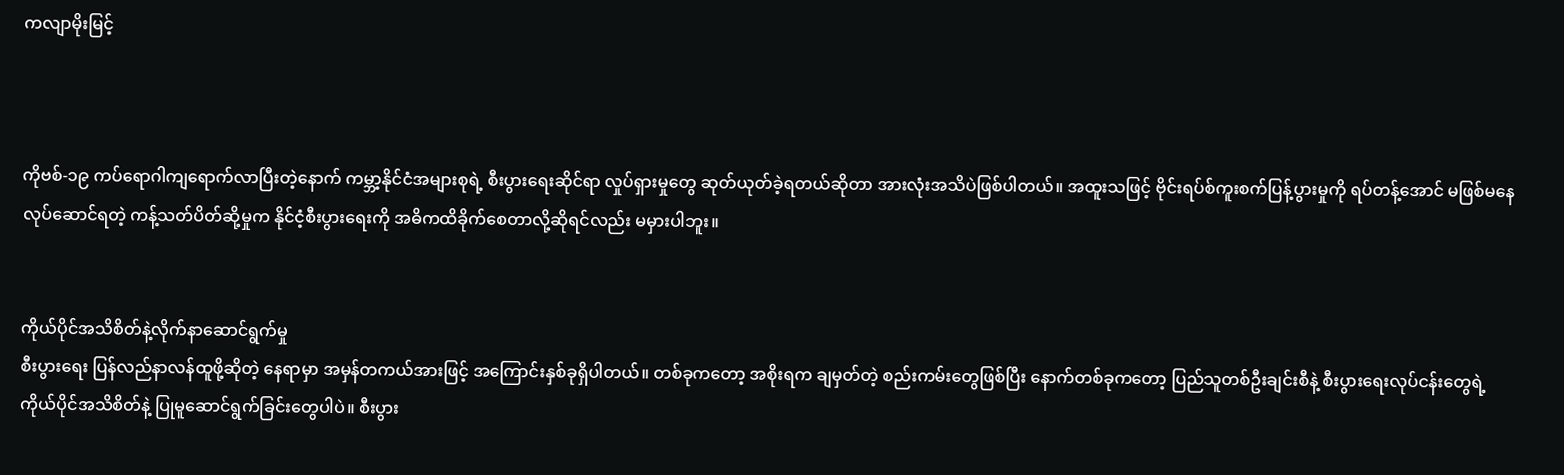ကလျာမိုးမြင့်



ကိုဗစ်-၁၉ ကပ်ရောဂါကျရောက်လာပြီးတဲ့နောက် ကမ္ဘာ့နိုင်ငံအများစုရဲ့ စီးပွားရေးဆိုင်ရာ လှုပ်ရှားမှုတွေ ဆုတ်ယုတ်ခဲ့ရတယ်ဆိုတာ အားလုံးအသိပဲဖြစ်ပါတယ်။ အထူးသဖြင့် ဗိုင်းရပ်စ်ကူးစက်ပြန့်ပွားမှုကို ရပ်တန့်အောင် မဖြစ်မနေ လုပ်ဆောင်ရတဲ့ ကန့်သတ်ပိတ်ဆို့မှုက နိုင်ငံ့စီးပွားရေးကို အဓိကထိခိုက်စေတာလို့ဆိုရင်လည်း မမှားပါဘူး။


ကိုယ်ပိုင်အသိစိတ်နဲ့လိုက်နာဆောင်ရွက်မှု
စီးပွားရေး ပြန်လည်နာလန်ထူဖို့ဆိုတဲ့ နေရာမှာ အမှန်တကယ်အားဖြင့် အကြောင်းနှစ်ခုရှိပါတယ်။ တစ်ခုကတော့ အစိုးရက ချမှတ်တဲ့ စည်းကမ်းတွေဖြစ်ပြီး နောက်တစ်ခုကတော့ ပြည်သူတစ်ဦးချင်းစီနဲ့ စီးပွားရေးလုပ်ငန်းတွေရဲ့ ကိုယ်ပိုင်အသိစိတ်နဲ့ ပြုမူဆောင်ရွက်ခြင်းတွေပါပဲ။ စီးပွား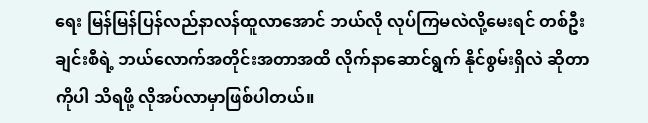ရေး မြန်မြန်ပြန်လည်နာလန်ထူလာအောင် ဘယ်လို လုပ်ကြမလဲလို့မေးရင် တစ်ဦးချင်းစီရဲ့ ဘယ်လောက်အတိုင်းအတာအထိ လိုက်နာဆောင်ရွက် နိုင်စွမ်းရှိလဲ ဆိုတာကိုပါ သိရဖို့ လိုအပ်လာမှာဖြစ်ပါတယ်။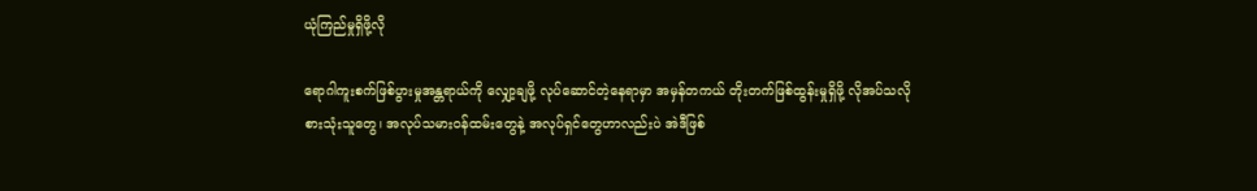ယုံကြည်မှုရှိဖို့လို

ရောဂါကူးစက်ဖြစ်ပွားမှုအန္တရာယ်ကို လျှော့ချဖို့ လုပ်ဆောင်တဲ့နေရာမှာ အမှန်တကယ် တိုးတက်ဖြစ်ထွန်းမှုရှိဖို့ လိုအပ်သလို စားသုံးသူတွေ၊ အလုပ်သမားဝန်ထမ်းတွေနဲ့ အလုပ်ရှင်တွေဟာလည်းပဲ အဲဒီဖြစ်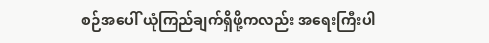စဉ်အပေါ် ယုံကြည်ချက်ရှိဖို့ကလည်း အရေးကြီးပါ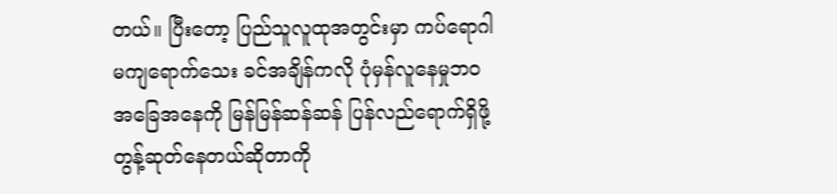တယ်။ ပြီးတော့ ပြည်သူလူထုအတွင်းမှာ ကပ်ရောဂါမကျရောက်သေး ခင်အချိန်ကလို ပုံမှန်လူနေမှုဘဝအခြေအနေကို မြန်မြန်ဆန်ဆန် ပြန်လည်ရောက်ရှိဖို့ တွန့်ဆုတ်နေတယ်ဆိုတာကို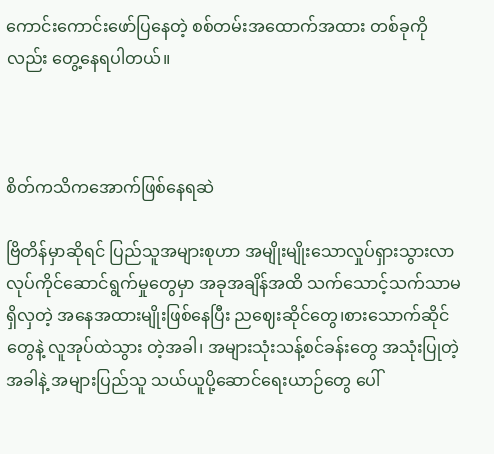ကောင်းကောင်းဖော်ပြနေတဲ့ စစ်တမ်းအထောက်အထား တစ်ခုကိုလည်း တွေ့နေရပါတယ်။



စိတ်ကသိကအောက်ဖြစ်နေရဆဲ

ဗြိတိန်မှာဆိုရင် ပြည်သူအများစုဟာ အမျိုးမျိုးသောလှုပ်ရှားသွားလာလုပ်ကိုင်ဆောင်ရွက်မှုတွေမှာ အခုအချိန်အထိ သက်သောင့်သက်သာမရှိလှတဲ့ အနေအထားမျိုးဖြစ်နေပြီး ညဈေးဆိုင်တွေ၊စားသောက်ဆိုင်တွေနဲ့ လူအုပ်ထဲသွား တဲ့အခါ၊ အများသုံးသန့်စင်ခန်းတွေ အသုံးပြုတဲ့အခါနဲ့ အများပြည်သူ သယ်ယူပို့ဆောင်ရေးယာဉ်တွေ ပေါ်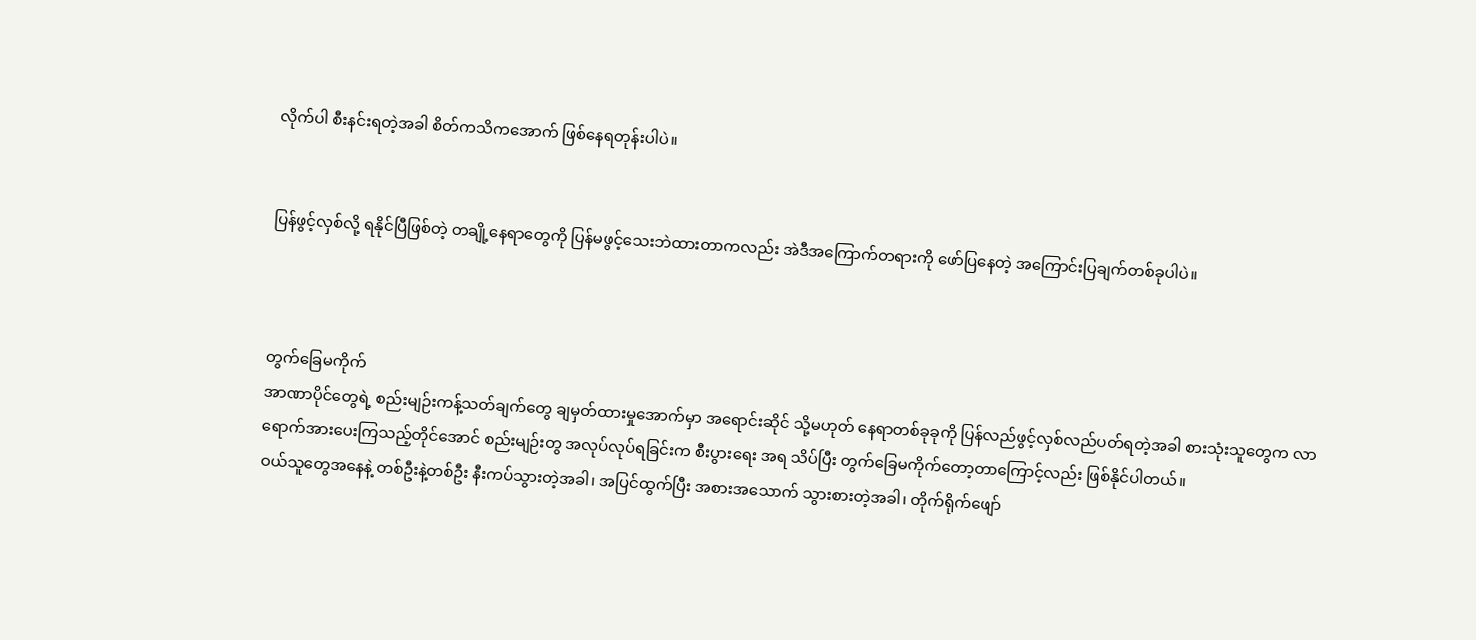လိုက်ပါ စီးနင်းရတဲ့အခါ စိတ်ကသိကအောက် ဖြစ်နေရတုန်းပါပဲ။


ပြန်ဖွင့်လှစ်လို့ ရနိုင်ပြီဖြစ်တဲ့ တချို့နေရာတွေကို ပြန်မဖွင့်သေးဘဲထားတာကလည်း အဲဒီအကြောက်တရားကို ဖော်ပြနေတဲ့ အကြောင်းပြချက်တစ်ခုပါပဲ။



တွက်ခြေမကိုက်
အာဏာပိုင်တွေရဲ့ စည်းမျဉ်းကန့်သတ်ချက်တွေ ချမှတ်ထားမှုအောက်မှာ အရောင်းဆိုင် သို့မဟုတ် နေရာတစ်ခုခုကို ပြန်လည်ဖွင့်လှစ်လည်ပတ်ရတဲ့အခါ စားသုံးသူတွေက လာရောက်အားပေးကြသည့်တိုင်အောင် စည်းမျဉ်းတွ အလုပ်လုပ်ရခြင်းက စီးပွားရေး အရ သိပ်ပြီး တွက်ခြေမကိုက်တော့တာကြောင့်လည်း ဖြစ်နိုင်ပါတယ်။
ဝယ်သူတွေအနေနဲ့ တစ်ဦးနဲ့တစ်ဦး နီးကပ်သွားတဲ့အခါ၊ အပြင်ထွက်ပြီး အစားအသောက် သွားစားတဲ့အခါ၊ တိုက်ရိုက်ဖျော်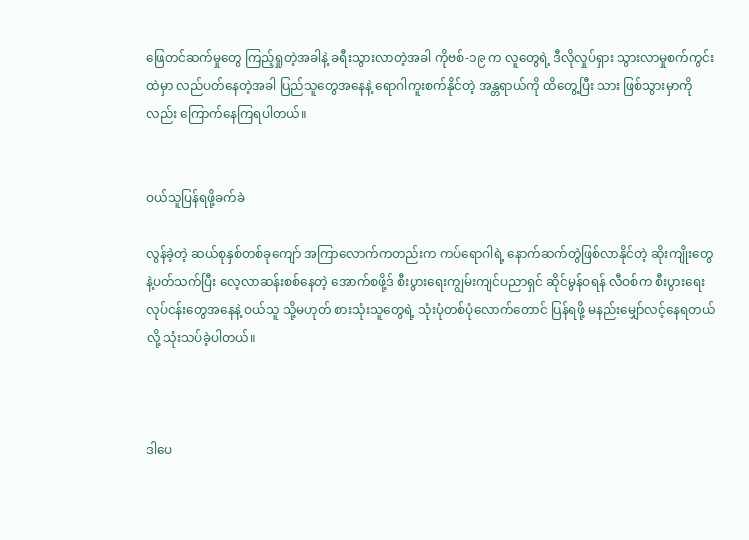ဖြေတင်ဆက်မှုတွေ ကြည့်ရှုတဲ့အခါနဲ့ ခရီးသွားလာတဲ့အခါ ကိုဗစ်-၁၉ က လူတွေရဲ့ ဒီလိုလှုပ်ရှား သွားလာမှုစက်ကွင်းထဲမှာ လည်ပတ်နေတဲ့အခါ ပြည်သူတွေအနေနဲ့ ရောဂါကူးစက်နိုင်တဲ့ အန္တရာယ်ကို ထိတွေ့ပြီး သား ဖြစ်သွားမှာကိုလည်း ကြောက်နေကြရပါတယ်။


ဝယ်သူပြန်ရဖို့ခက်ခဲ

လွန်ခဲ့တဲ့ ဆယ်စုနှစ်တစ်ခုကျော် အကြာလောက်ကတည်းက ကပ်ရောဂါရဲ့ နောက်ဆက်တွဲဖြစ်လာနိုင်တဲ့ ဆိုးကျိုးတွေနဲ့ပတ်သက်ပြီး လေ့လာဆန်းစစ်နေတဲ့ အောက်စဖို့ဒ် စီးပွားရေးကျွမ်းကျင်ပညာရှင် ဆိုင်မွန်ဝရန် လီဝစ်က စီးပွားရေးလုပ်ငန်းတွေအနေနဲ့ ဝယ်သူ သို့မဟုတ် စားသုံးသူတွေရဲ့ သုံးပုံတစ်ပုံလောက်တောင် ပြန်ရဖို့ မနည်းမျှော်လင့်နေရတယ်လို့ သုံးသပ်ခဲ့ပါတယ်။



ဒါပေ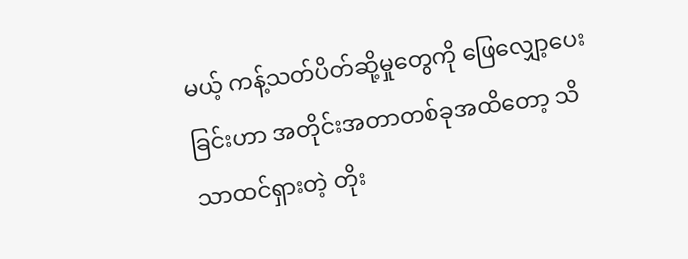မယ့် ကန့်သတ်ပိတ်ဆို့မှုတွေကို ဖြေလျှော့ပေးခြင်းဟာ အတိုင်းအတာတစ်ခုအထိတော့ သိသာထင်ရှားတဲ့ တိုး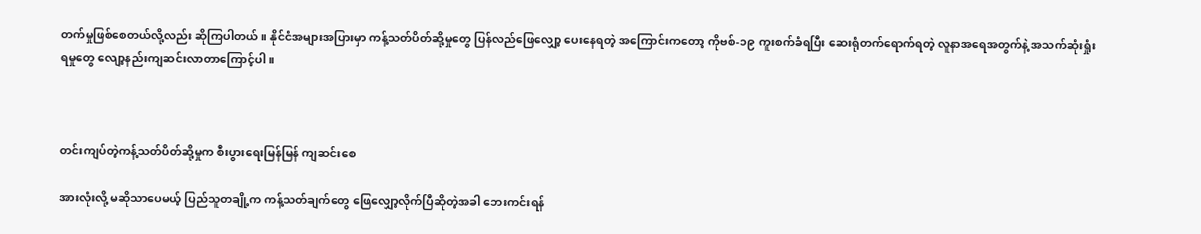တက်မှုဖြစ်စေတယ်လို့လည်း ဆိုကြပါတယ်။ နိုင်ငံအများအပြားမှာ ကန့်သတ်ပိတ်ဆို့မှုတွေ ပြန်လည်ဖြေလျှော့ ပေးနေရတဲ့ အကြောင်းကတော့ ကိုဗစ်-၁၉ ကူးစက်ခံရပြီး ဆေးရုံတက်ရောက်ရတဲ့ လူနာအရေအတွက်နဲ့ အသက်ဆုံးရှုံးရမှုတွေ လျော့နည်းကျဆင်းလာတာကြောင့်ပါ။



တင်းကျပ်တဲ့ကန့်သတ်ပိတ်ဆို့မှုက စီးပွားရေးမြန်မြန် ကျဆင်းစေ

အားလုံးလို့ မဆိုသာပေမယ့် ပြည်သူတချို့က ကန့်သတ်ချက်တွေ ဖြေလျှော့လိုက်ပြီဆိုတဲ့အခါ ဘေးကင်းရန်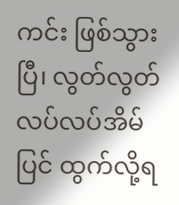ကင်း ဖြစ်သွားပြီ၊ လွတ်လွတ်လပ်လပ်အိမ်ပြင် ထွက်လို့ရ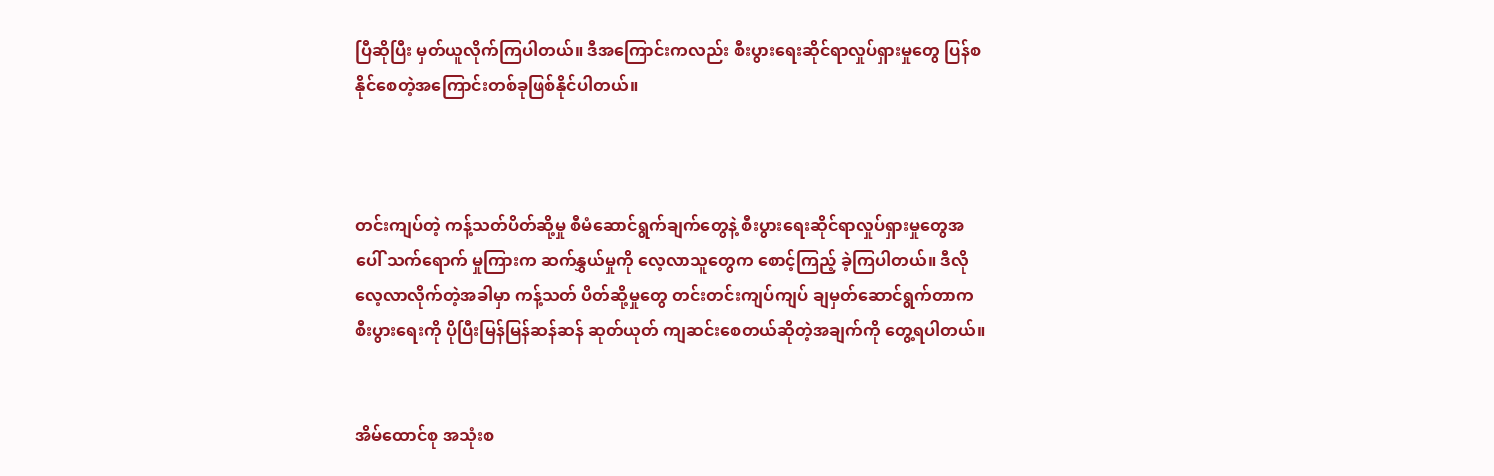ပြီဆိုပြီး မှတ်ယူလိုက်ကြပါတယ်။ ဒီအကြောင်းကလည်း စီးပွားရေးဆိုင်ရာလှုပ်ရှားမှုတွေ ပြန်စနိုင်စေတဲ့အကြောင်းတစ်ခုဖြစ်နိုင်ပါတယ်။



တင်းကျပ်တဲ့ ကန့်သတ်ပိတ်ဆို့မှု စီမံဆောင်ရွက်ချက်တွေနဲ့ စီးပွားရေးဆိုင်ရာလှုပ်ရှားမှုတွေအပေါ် သက်ရောက် မှုကြားက ဆက်နွှယ်မှုကို လေ့လာသူတွေက စောင့်ကြည့် ခဲ့ကြပါတယ်။ ဒီလို လေ့လာလိုက်တဲ့အခါမှာ ကန့်သတ် ပိတ်ဆို့မှုတွေ တင်းတင်းကျပ်ကျပ် ချမှတ်ဆောင်ရွက်တာက စီးပွားရေးကို ပိုပြီးမြန်မြန်ဆန်ဆန် ဆုတ်ယုတ် ကျဆင်းစေတယ်ဆိုတဲ့အချက်ကို တွေ့ရပါတယ်။


အိမ်ထောင်စု အသုံးစ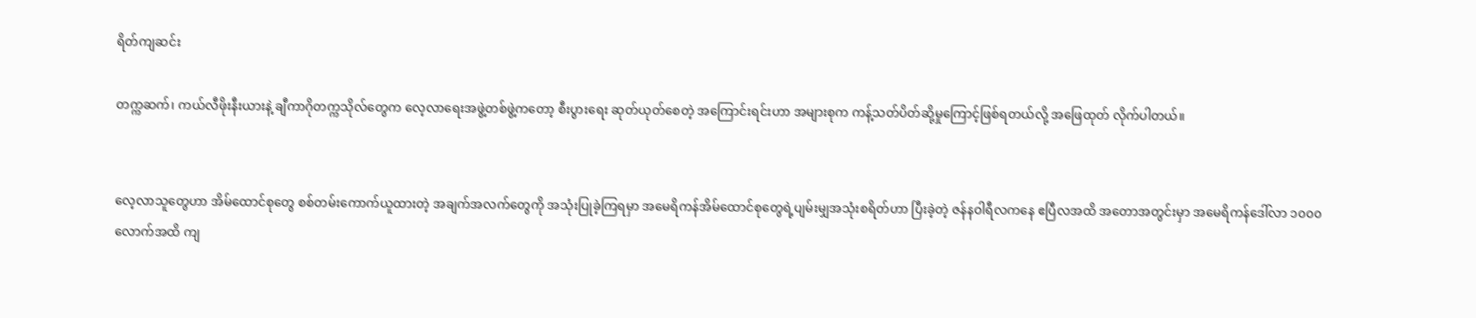ရိတ်ကျဆင်း

တက္ကဆက်၊ ကယ်လီဖိုးနီးယားနဲ့ ချီကာဂိုတက္ကသိုလ်တွေက လေ့လာရေးအဖွဲ့တစ်ဖွဲ့ကတော့ စီးပွားရေး ဆုတ်ယုတ်စေတဲ့ အကြောင်းရင်းဟာ အများစုက ကန့်သတ်ပိတ်ဆို့မှုကြောင့်ဖြစ်ရတယ်လို့ အဖြေထုတ် လိုက်ပါတယ်။


လေ့လာသူတွေဟာ အိမ်ထောင်စုတွေ စစ်တမ်းကောက်ယူထားတဲ့ အချက်အလက်တွေကို အသုံးပြုခဲ့ကြရမှာ အမေရိကန်အိမ်ထောင်စုတွေရဲ့ပျမ်းမျှအသုံးစရိတ်ဟာ ပြီးခဲ့တဲ့ ဇန်နဝါရီလကနေ ဧပြီလအထိ အတောအတွင်းမှာ အမေရိကန်ဒေါ်လာ ၁၀၀၀ လောက်အထိ ကျ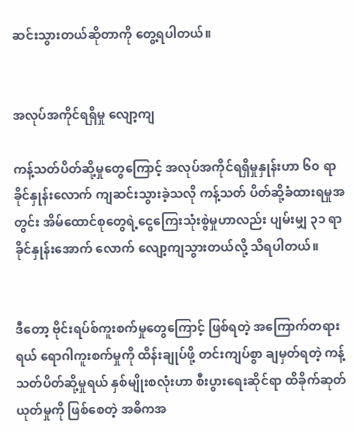ဆင်းသွားတယ်ဆိုတာကို တွေ့ရပါတယ်။


အလုပ်အကိုင်ရရှိမှု လျော့ကျ

ကန့်သတ်ပိတ်ဆို့မှုတွေကြောင့် အလုပ်အကိုင်ရရှိမှုနှုန်းဟာ ၆၀ ရာခိုင်နှုန်းလောက် ကျဆင်းသွားခဲ့သလို ကန့်သတ် ပိတ်ဆို့ခံထားရမှုအတွင်း အိမ်ထောင်စုတွေရဲ့ငွေကြေးသုံးစွဲမှုဟာလည်း ပျမ်းမျှ ၃၁ ရာခိုင်နှုန်းအောက် လောက် လျော့ကျသွားတယ်လို့ သိရပါတယ်။


ဒီတော့ ဗိုင်းရပ်စ်ကူးစက်မှုတွေကြောင့် ဖြစ်ရတဲ့ အကြောက်တရားရယ် ရောဂါကူးစက်မှုကို ထိန်းချုပ်ဖို့ တင်းကျပ်စွာ ချမှတ်ရတဲ့ ကန့်သတ်ပိတ်ဆို့မှုရယ် နှစ်မျိုးစလုံးဟာ စီးပွားရေးဆိုင်ရာ ထိခိုက်ဆုတ်ယုတ်မှုကို ဖြစ်စေတဲ့ အဓိကအ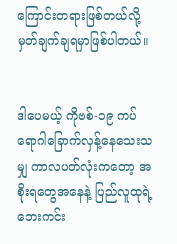ကြောင်းတရားဖြစ်တယ်လို့ မှတ်ချက်ချရမှာဖြစ်ပါတယ်။


ဒါပေမယ့် ကိုဗစ်-၁၉ ကပ်ရောဂါခြောက်လှန့်နေသေးသမျှ ကာလပတ်လုံးကတော့ အစိုးရတွေအနေနဲ့ ပြည်လူထုရဲ့ ဘေးကင်း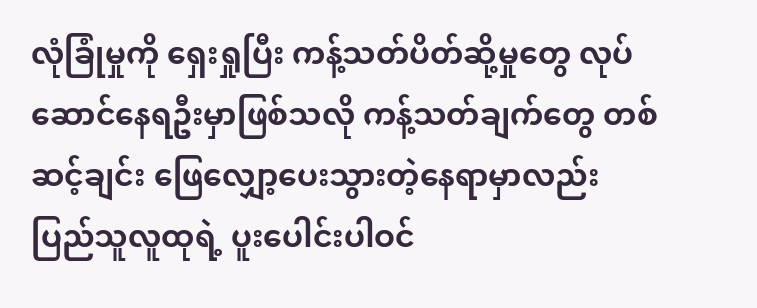လုံခြုံမှုကို ရှေးရှုပြီး ကန့်သတ်ပိတ်ဆို့မှုတွေ လုပ်ဆောင်နေရဦးမှာဖြစ်သလို ကန့်သတ်ချက်တွေ တစ်ဆင့်ချင်း ဖြေလျှော့ပေးသွားတဲ့နေရာမှာလည်း ပြည်သူလူထုရဲ့ ပူးပေါင်းပါဝင်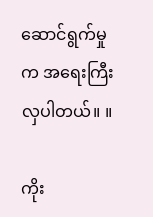ဆောင်ရွက်မှုက အရေးကြီး လှပါတယ်။ ။

ကိုး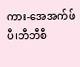ကား-အေအက်ဖ်ပီ၊ဘီဘီစီ